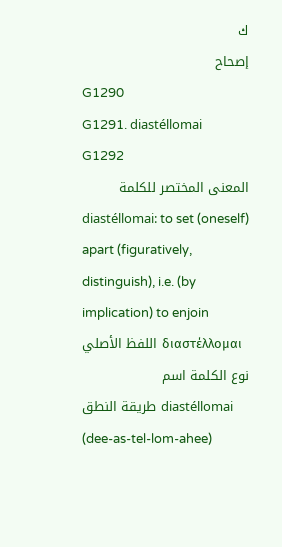ك
إصحاح
G1290
G1291. diastéllomai
G1292
المعنى المختصر للكلمة
diastéllomai: to set (oneself) apart (figuratively, distinguish), i.e. (by implication) to enjoin
اللفظ الأصلي διαστέλλομαι
نوع الكلمة اسم
طريقة النطق diastéllomai (dee-as-tel-lom-ahee)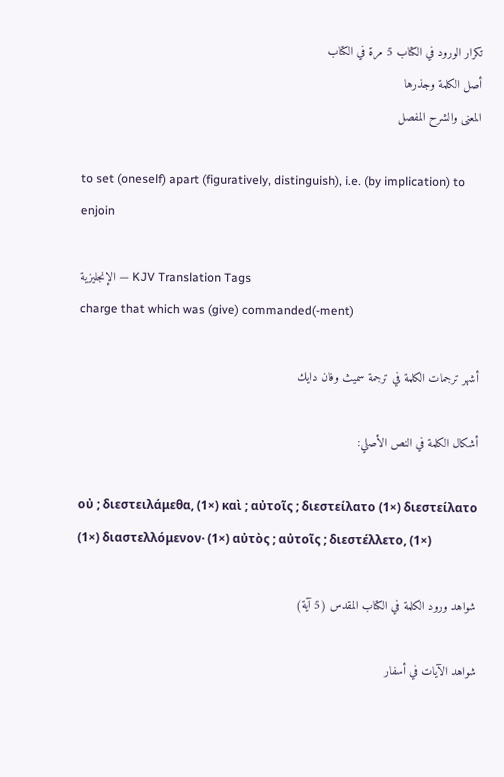تكرار الورود في الكتاب 5 مرة في الكتاب
أصل الكلمة وجذرها
المعنى والشرح المفصل

to set (oneself) apart (figuratively, distinguish), i.e. (by implication) to enjoin

الإنجليزية — KJV Translation Tags
charge that which was (give) commanded(-ment)

أشهر ترجمات الكلمة في ترجمة سميث وفان دايك

أشكال الكلمة في النص الأصلي:

οὐ ; διεστειλάμεθα, (1×) καὶ ; αὐτοῖς ; διεστείλατο (1×) διεστείλατο (1×) διαστελλόμενον· (1×) αὐτὸς ; αὐτοῖς ; διεστέλλετο, (1×)

شواهد ورود الكلمة في الكتاب المقدس (5 آية)

شواهد الآيات في أسفار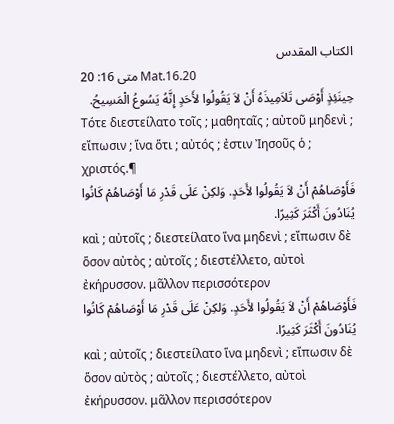الكتاب المقدس
متى 16: 20 Mat.16.20
حِينَئِذٍ أَوْصَى تَلاَمِيذَهُ أَنْ لاَ يَقُولُوا لأَحَدٍ إِنَّهُ يَسُوعُ الْمَسِيحُ.
Τότε διεστείλατο τοῖς ; μαθηταῖς ; αὐτοῦ μηδενὶ ; εἴπωσιν ; ἵνα ὅτι ; αὐτός ; ἐστιν Ἰησοῦς ὁ ; χριστός.¶
فَأَوْصَاهُمْ أَنْ لاَ يَقُولُوا لأَحَدٍ. وَلكِنْ عَلَى قَدْرِ مَا أَوْصَاهُمْ كَانُوا يُنَادُونَ أَكْثَرَ كَثِيرًا.
καὶ ; αὐτοῖς ; διεστείλατο ἵνα μηδενὶ ; εἴπωσιν δὲ ὅσον αὐτὸς ; αὐτοῖς ; διεστέλλετο, αὐτοὶ ἐκήρυσσον. μᾶλλον περισσότερον
فَأَوْصَاهُمْ أَنْ لاَ يَقُولُوا لأَحَدٍ. وَلكِنْ عَلَى قَدْرِ مَا أَوْصَاهُمْ كَانُوا يُنَادُونَ أَكْثَرَ كَثِيرًا.
καὶ ; αὐτοῖς ; διεστείλατο ἵνα μηδενὶ ; εἴπωσιν δὲ ὅσον αὐτὸς ; αὐτοῖς ; διεστέλλετο, αὐτοὶ ἐκήρυσσον. μᾶλλον περισσότερον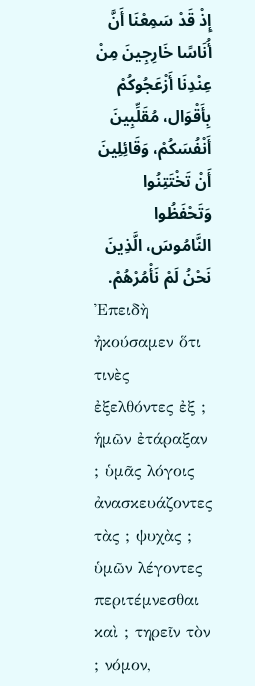إِذْ قَدْ سَمِعْنَا أَنَّ أُنَاسًا خَارِجِينَ مِنْ عِنْدِنَا أَزْعَجُوكُمْ بِأَقْوَال، مُقَلِّبِينَ أَنْفُسَكُمْ، وَقَائِلِينَ أَنْ تَخْتَتِنُوا وَتَحْفَظُوا النَّامُوسَ، الَّذِينَ نَحْنُ لَمْ نَأْمُرْهُمْ.
Ἐπειδὴ ἠκούσαμεν ὅτι τινὲς ἐξελθόντες ἐξ ; ἡμῶν ἐτάραξαν ; ὑμᾶς λόγοις ἀνασκευάζοντες τὰς ; ψυχὰς ; ὑμῶν λέγοντες περιτέμνεσθαι καὶ ; τηρεῖν τὸν ; νόμον,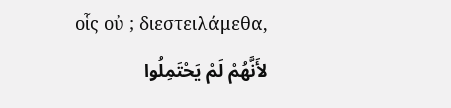οἷς οὐ ; διεστειλάμεθα,
لأَنَّهُمْ لَمْ يَحْتَمِلُوا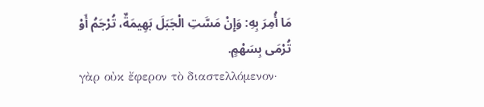مَا أُمِرَ بِهِ: وَإِنْ مَسَّتِ الْجَبَلَ بَهِيمَةٌ، تُرْجَمُ أَوْ تُرْمَى بِسَهْمٍ.
γὰρ οὐκ ἔφερον τὸ διαστελλόμενον·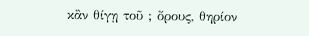κἂν θίγῃ τοῦ ; ὄρους, θηρίον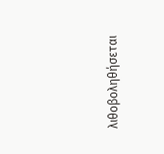λιθοβοληθήσεται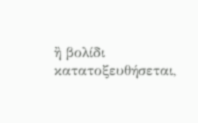ἢ βολίδι κατατοξευθήσεται,